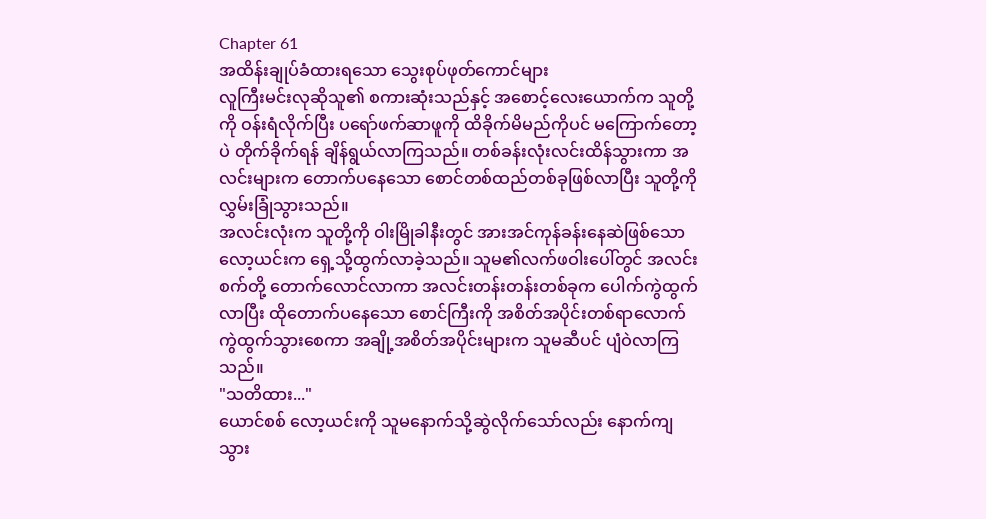Chapter 61
အထိန်းချုပ်ခံထားရသော သွေးစုပ်ဖုတ်ကောင်များ
လူကြီးမင်းလုဆိုသူ၏ စကားဆုံးသည်နှင့် အစောင့်လေးယောက်က သူတို့ကို ဝန်းရံလိုက်ပြီး ပရော်ဖက်ဆာဖူကို ထိခိုက်မိမည်ကိုပင် မကြောက်တော့ပဲ တိုက်ခိုက်ရန် ချိန်ရွယ်လာကြသည်။ တစ်ခန်းလုံးလင်းထိန်သွားကာ အလင်းများက တောက်ပနေသော စောင်တစ်ထည်တစ်ခုဖြစ်လာပြီး သူတို့ကို လွှမ်းခြုံသွားသည်။
အလင်းလုံးက သူတို့ကို ဝါးမြိုခါနီးတွင် အားအင်ကုန်ခန်းနေဆဲဖြစ်သော လော့ယင်းက ရှေ့သို့ထွက်လာခဲ့သည်။ သူမ၏လက်ဖဝါးပေါ်တွင် အလင်းစက်တို့ တောက်လောင်လာကာ အလင်းတန်းတန်းတစ်ခုက ပေါက်ကွဲထွက်လာပြီး ထိုတောက်ပနေသော စောင်ကြီးကို အစိတ်အပိုင်းတစ်ရာလောက် ကွဲထွက်သွားစေကာ အချို့အစိတ်အပိုင်းများက သူမဆီပင် ပျံဝဲလာကြသည်။
"သတိထား..."
ယောင်စစ် လော့ယင်းကို သူမနောက်သို့ဆွဲလိုက်သော်လည်း နောက်ကျသွား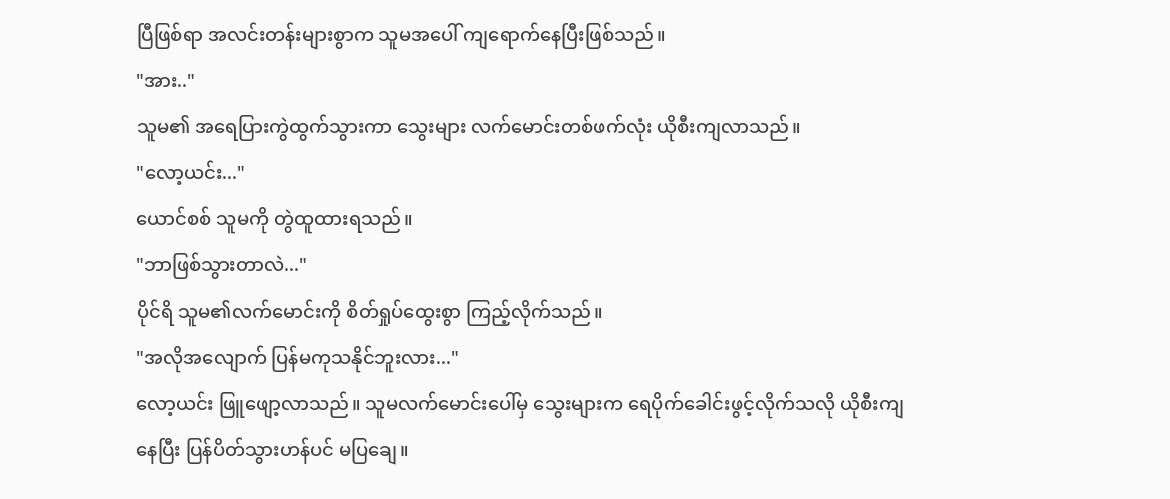ပြီဖြစ်ရာ အလင်းတန်းများစွာက သူမအပေါ် ကျရောက်နေပြီးဖြစ်သည်။
"အား.."
သူမ၏ အရေပြားကွဲထွက်သွားကာ သွေးများ လက်မောင်းတစ်ဖက်လုံး ယိုစီးကျလာသည်။
"လော့ယင်း..."
ယောင်စစ် သူမကို တွဲထူထားရသည်။
"ဘာဖြစ်သွားတာလဲ..."
ပိုင်ရိ သူမ၏လက်မောင်းကို စိတ်ရှုပ်ထွေးစွာ ကြည့်လိုက်သည်။
"အလိုအလျောက် ပြန်မကုသနိုင်ဘူးလား..."
လော့ယင်း ဖြူဖျော့လာသည်။ သူမလက်မောင်းပေါ်မှ သွေးများက ရေပိုက်ခေါင်းဖွင့်လိုက်သလို ယိုစီးကျနေပြီး ပြန်ပိတ်သွားဟန်ပင် မပြချေ။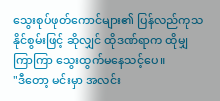သွေးစုပ်ဖုတ်ကောင်များ၏ ပြန်လည်ကုသနိုင်စွမ်းဖြင့် ဆိုလျှင် ထိုဒဏ်ရာက ထိုမျှကြာကြာ သွေးထွက်မနေသင့်ပေ။
"ဒီတော့ မင်းမှာ အလင်း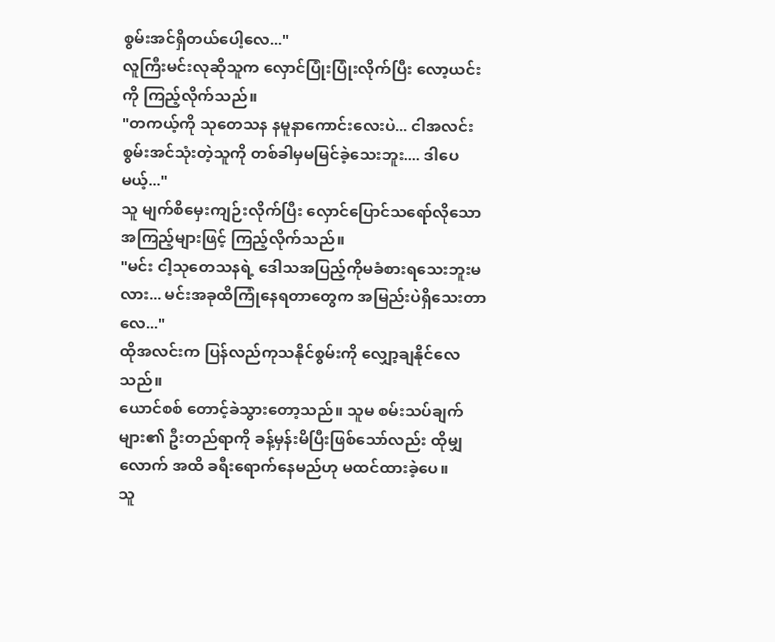စွမ်းအင်ရှိတယ်ပေါ့လေ..."
လူကြီးမင်းလုဆိုသူက လှောင်ပြုံးပြုံးလိုက်ပြီး လော့ယင်းကို ကြည့်လိုက်သည်။
"တကယ့်ကို သုတေသန နမူနာကောင်းလေးပဲ... ငါအလင်းစွမ်းအင်သုံးတဲ့သူကို တစ်ခါမှမမြင်ခဲ့သေးဘူး.... ဒါပေမယ့်..."
သူ မျက်စိမှေးကျဉ်းလိုက်ပြီး လှောင်ပြောင်သရော်လိုသော အကြည့်များဖြင့် ကြည့်လိုက်သည်။
"မင်း ငါ့သုတေသနရဲ့ ဒေါသအပြည့်ကိုမခံစားရသေးဘူးမလား... မင်းအခုထိကြုံနေရတာတွေက အမြည်းပဲရှိသေးတာလေ..."
ထိုအလင်းက ပြန်လည်ကုသနိုင်စွမ်းကို လျှော့ချနိုင်လေသည်။
ယောင်စစ် တောင့်ခဲသွားတော့သည်။ သူမ စမ်းသပ်ချက်များ၏ ဦးတည်ရာကို ခန့်မှန်းမိပြီးဖြစ်သော်လည်း ထိုမျှလောက် အထိ ခရီးရောက်နေမည်ဟု မထင်ထားခဲ့ပေ။
သူ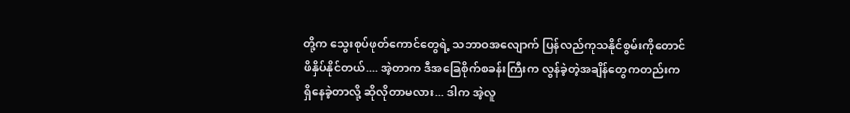တို့က သွေးစုပ်ဖုတ်ကောင်တွေရဲ့ သဘာဝအလျောက် ပြန်လည်ကုသနိုင်စွမ်းကိုတောင် ဖိနှိပ်နိုင်တယ်.... အဲ့တာက ဒီအခြေစိုက်စခန်းကြီးက လွန်ခဲ့တဲ့အချိန်တွေကတည်းက ရှိနေခဲ့တာလို့ ဆိုလိုတာမလား... ဒါက အဲ့လူ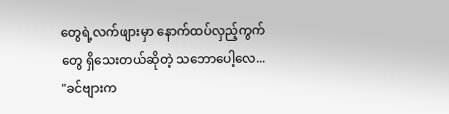တွေရဲ့လက်ဖျားမှာ နောက်ထပ်လှည့်ကွက်တွေ ရှိသေးတယ်ဆိုတဲ့ သဘောပေါ့လေ...
"ခင်ဗျားက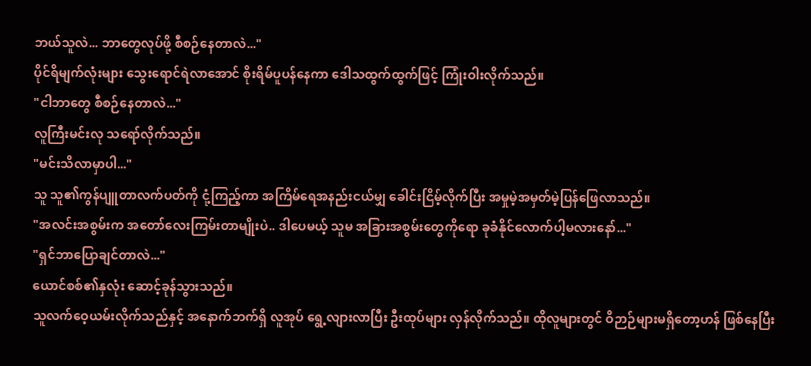ဘယ်သူလဲ... ဘာတွေလုပ်ဖို့ စီစဉ်နေတာလဲ..."
ပိုင်ရိမျက်လုံးများ သွေးရောင်ရဲလာအောင် စိုးရိမ်ပူပန်နေကာ ဒေါသထွက်ထွက်ဖြင့် ကြုံးဝါးလိုက်သည်။
"ငါဘာတွေ စီစဉ်နေတာလဲ..."
လူကြီးမင်းလု သရော်လိုက်သည်။
"မင်းသိလာမှာပါ..."
သူ သူ၏ကွန်ပျူတာလက်ပတ်ကို ငုံ့ကြည့်ကာ အကြိမ်ရေအနည်းငယ်မျှ ခေါင်းငြိမ့်လိုက်ပြီး အမှုမဲ့အမှတ်မဲ့ပြန်ဖြေလာသည်။
"အလင်းအစွမ်းက အတော်လေးကြမ်းတာမျိုးပဲ.. ဒါပေမယ့် သူမ အခြားအစွမ်းတွေကိုရော ခုခံနိုင်လောက်ပါ့မလားနော်..."
"ရှင်ဘာပြောချင်တာလဲ..."
ယောင်စစ်၏နှလုံး ဆောင့်ခုန်သွားသည်။
သူလက်ဝေ့ယမ်းလိုက်သည်နှင့် အနောက်ဘက်ရှိ လူအုပ် ရွေ့လျားလာပြီး ဦးထုပ်များ လှန်လိုက်သည်။ ထိုလူများတွင် ဝိဉာဉ်များမရှိတော့ဟန် ဖြစ်နေပြီး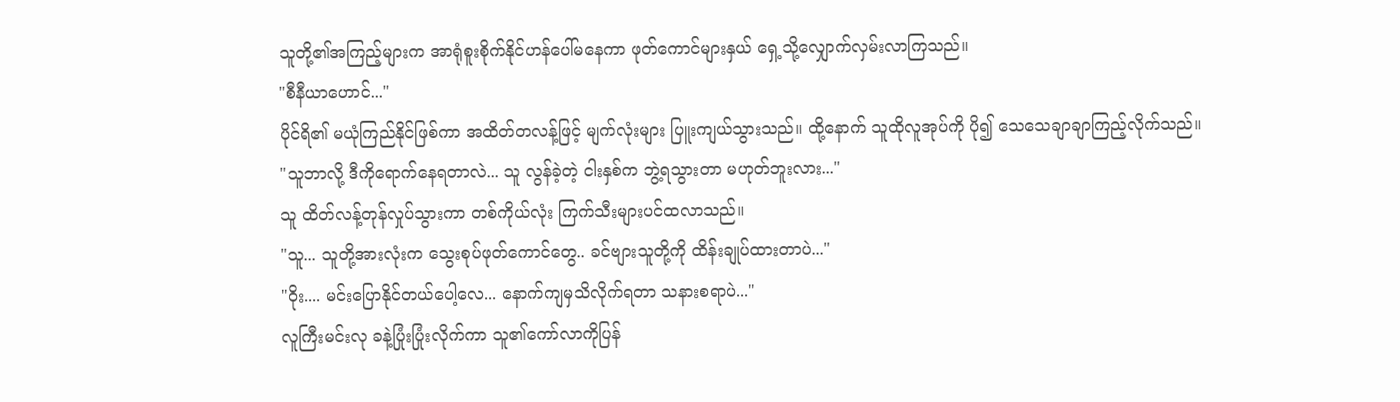သူတို့၏အကြည့်များက အာရုံစူးစိုက်နိုင်ဟန်ပေါ်မနေကာ ဖုတ်ကောင်များနှယ် ရှေ့သို့လျှောက်လှမ်းလာကြသည်။
"စီနီယာဟောင်..."
ပိုင်ရိ၏ မယုံကြည်နိုင်ဖြစ်ကာ အထိတ်တလန့်ဖြင့် မျက်လုံးများ ပြူးကျယ်သွားသည်။ ထို့နောက် သူထိုလူအုပ်ကို ပို၍ သေသေချာချာကြည့်လိုက်သည်။
"သူဘာလို့ ဒီကိုရောက်နေရတာလဲ... သူ လွန်ခဲ့တဲ့ ငါးနှစ်က ဘွဲ့ရသွားတာ မဟုတ်ဘူးလား..."
သူ ထိတ်လန့်တုန်လှုပ်သွားကာ တစ်ကိုယ်လုံး ကြက်သီးများပင်ထလာသည်။
"သူ... သူတို့အားလုံးက သွေးစုပ်ဖုတ်ကောင်တွေ.. ခင်ဗျားသူတို့ကို ထိန်းချုပ်ထားတာပဲ..."
"ဝိုး.... မင်းပြောနိုင်တယ်ပေါ့လေ... နောက်ကျမှသိလိုက်ရတာ သနားစရာပဲ..."
လူကြီးမင်းလု ခနဲ့ပြုံးပြုံးလိုက်ကာ သူ၏ကော်လာကိုပြန်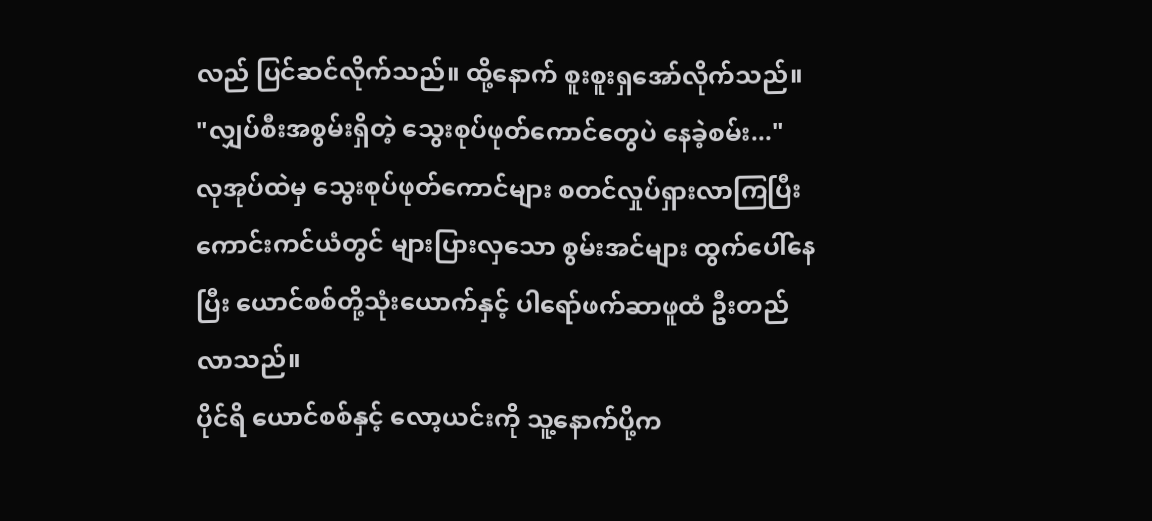လည် ပြင်ဆင်လိုက်သည်။ ထို့နောက် စူးစူးရှအော်လိုက်သည်။
"လျှပ်စီးအစွမ်းရှိတဲ့ သွေးစုပ်ဖုတ်ကောင်တွေပဲ နေခဲ့စမ်း..."
လုအုပ်ထဲမှ သွေးစုပ်ဖုတ်ကောင်များ စတင်လှုပ်ရှားလာကြပြီး ကောင်းကင်ယံတွင် များပြားလှသော စွမ်းအင်များ ထွက်ပေါ်နေပြီး ယောင်စစ်တို့သုံးယောက်နှင့် ပါရော်ဖက်ဆာဖူထံ ဦးတည်လာသည်။
ပိုင်ရိ ယောင်စစ်နှင့် လော့ယင်းကို သူ့နောက်ပို့က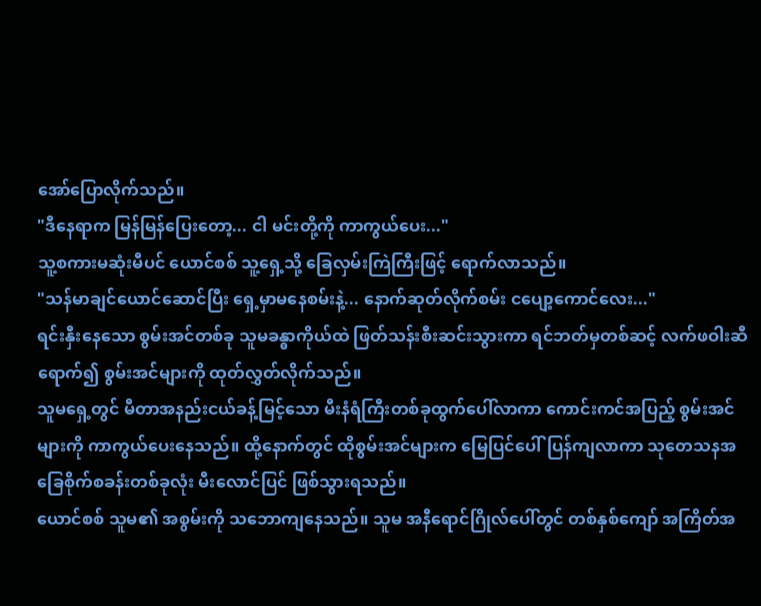အော်ပြောလိုက်သည်။
"ဒီနေရာက မြန်မြန်ပြေးတော့... ငါ မင်းတို့ကို ကာကွယ်ပေး..."
သူ့စကားမဆုံးမီပင် ယောင်စစ် သူ့ရှေ့သို့ ခြေလှမ်းကြဲကြီးဖြင့် ရောက်လာသည်။
"သန်မာချင်ယောင်ဆောင်ပြီး ရှေ့မှာမနေစမ်းနဲ့... နောက်ဆုတ်လိုက်စမ်း ငပျော့ကောင်လေး..."
ရင်းနှီးနေသော စွမ်းအင်တစ်ခု သူမခန္ဓာကိုယ်ထဲ ဖြတ်သန်းစီးဆင်းသွားကာ ရင်ဘတ်မှတစ်ဆင့် လက်ဖဝါးဆီရောက်၍ စွမ်းအင်များကို ထုတ်လွှတ်လိုက်သည်။
သူမရှေ့တွင် မီတာအနည်းငယ်ခန့်မြင့်သော မီးနံရံကြီးတစ်ခုထွက်ပေါ်လာကာ ကောင်းကင်အပြည့် စွမ်းအင်များကို ကာကွယ်ပေးနေသည်။ ထို့နောက်တွင် ထိုစွမ်းအင်များက မြေပြင်ပေါ်ပြန်ကျလာကာ သုတေသနအခြေစိုက်စခန်းတစ်ခုလုံး မီးလောင်ပြင် ဖြစ်သွားရသည်။
ယောင်စစ် သူမ၏ အစွမ်းကို သဘောကျနေသည်။ သူမ အနီရောင်ဂြိုလ်ပေါ်တွင် တစ်နှစ်ကျော် အကြိတ်အ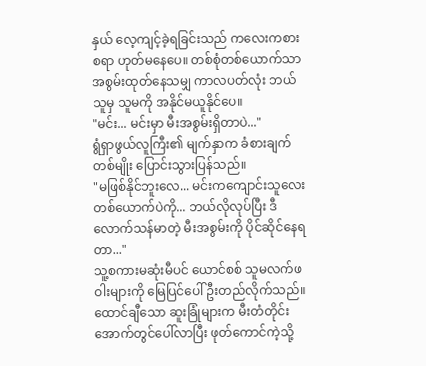နှယ် လေ့ကျင့်ခဲ့ရခြင်းသည် ကလေးကစားစရာ ဟုတ်မနေပေ။ တစ်စုံတစ်ယောက်သာ အစွမ်းထုတ်နေသမျှ ကာလပတ်လုံး ဘယ်သူမှ သူမကို အနိုင်မယူနိုင်ပေ။
"မင်း... မင်းမှာ မီးအစွမ်းရှိတာပဲ..."
ရွံရှာဖွယ်လူကြီး၏ မျက်နှာက ခံစားချက်တစ်မျိုး ပြောင်းသွားပြန်သည်။
"မဖြစ်နိုင်ဘူးလေ... မင်းကကျောင်းသူလေးတစ်ယောက်ပဲကို... ဘယ်လိုလုပ်ပြီး ဒီလောက်သန်မာတဲ့ မီးအစွမ်းကို ပိုင်ဆိုင်နေရတာ..."
သူ့စကားမဆုံးမီပင် ယောင်စစ် သူမလက်ဖဝါးများကို မြေပြင်ပေါ် ဦးတည်လိုက်သည်။ ထောင်ချီသော ဆူးခြုံများက မီးတံတိုင်းအောက်တွင်ပေါ်လာပြီး ဖုတ်ကောင်ကဲ့သို့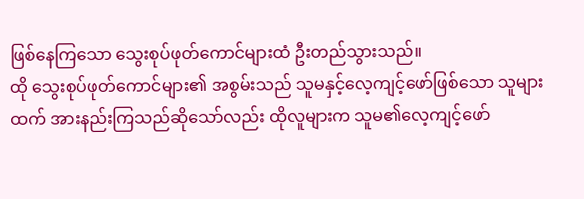ဖြစ်နေကြသော သွေးစုပ်ဖုတ်ကောင်များထံ ဦးတည်သွားသည်။
ထို သွေးစုပ်ဖုတ်ကောင်များ၏ အစွမ်းသည် သူမနှင့်လေ့ကျင့်ဖော်ဖြစ်သော သူများထက် အားနည်းကြသည်ဆိုသော်လည်း ထိုလူများက သူမ၏လေ့ကျင့်ဖော်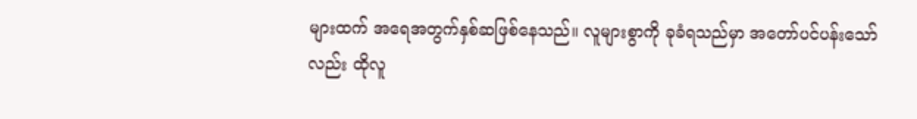များထက် အရေအတွက်နှစ်ဆဖြစ်နေသည်။ လူများစွာကို ခုခံရသည်မှာ အတော်ပင်ပန်းသော်လည်း ထိုလူ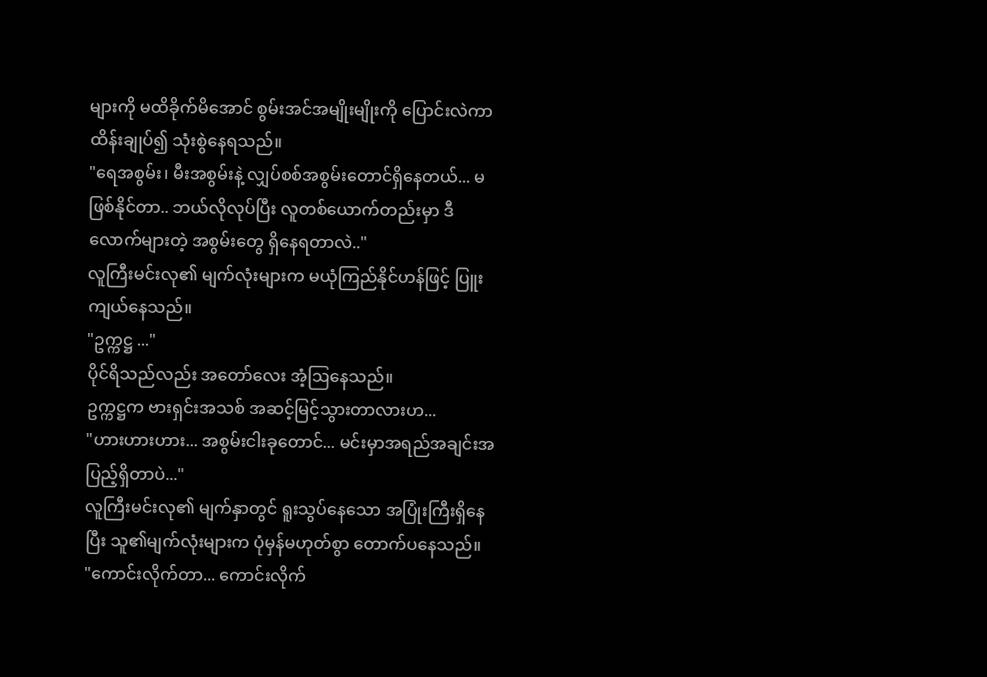များကို မထိခိုက်မိအောင် စွမ်းအင်အမျိုးမျိုးကို ပြောင်းလဲကာ ထိန်းချုပ်၍ သုံးစွဲနေရသည်။
"ရေအစွမ်း၊ မီးအစွမ်းနဲ့ လျှပ်စစ်အစွမ်းတောင်ရှိနေတယ်... မဖြစ်နိုင်တာ.. ဘယ်လိုလုပ်ပြီး လူတစ်ယောက်တည်းမှာ ဒီလောက်များတဲ့ အစွမ်းတွေ ရှိနေရတာလဲ.."
လူကြီးမင်းလု၏ မျက်လုံးများက မယုံကြည်နိုင်ဟန်ဖြင့် ပြူးကျယ်နေသည်။
"ဥက္ကဋ္ဌ ..."
ပိုင်ရိသည်လည်း အတော်လေး အံ့ဩနေသည်။
ဥက္ကဋ္ဌက ဗားရှင်းအသစ် အဆင့်မြင့်သွားတာလားဟ...
"ဟားဟားဟား... အစွမ်းငါးခုတောင်... မင်းမှာအရည်အချင်းအပြည့်ရှိတာပဲ..."
လူကြီးမင်းလု၏ မျက်နှာတွင် ရူးသွပ်နေသော အပြုံးကြီးရှိနေပြီး သူ၏မျက်လုံးများက ပုံမှန်မဟုတ်စွာ တောက်ပနေသည်။
"ကောင်းလိုက်တာ... ကောင်းလိုက်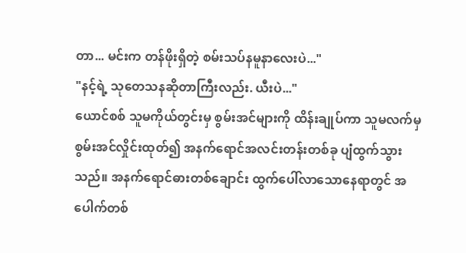တာ... မင်းက တန်ဖိုးရှိတဲ့ စမ်းသပ်နမူနာလေးပဲ..."
"နင့်ရဲ့ သုတေသနဆိုတာကြီးလည်း. ယီးပဲ..."
ယောင်စစ် သူမကိုယ်တွင်းမှ စွမ်းအင်များကို ထိန်းချုပ်ကာ သူမလက်မှ စွမ်းအင်လှိုင်းထုတ်၍ အနက်ရောင်အလင်းတန်းတစ်ခု ပျံထွက်သွားသည်။ အနက်ရောင်ဓားတစ်ချောင်း ထွက်ပေါ်လာသောနေရာတွင် အပေါက်တစ်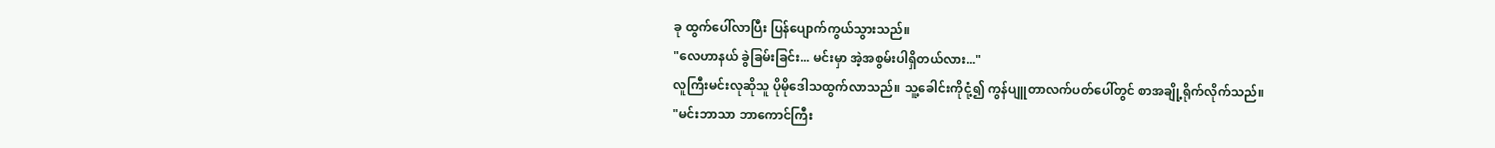ခု ထွက်ပေါ်လာပြီး ပြန်ပျောက်ကွယ်သွားသည်။
"လေဟာနယ် ခွဲခြမ်းခြင်း... မင်းမှာ အဲ့အစွမ်းပါရှိတယ်လား..."
လူကြီးမင်းလုဆိုသူ ပိုမိုဒေါသထွက်လာသည်။ သူ့ခေါင်းကိုငုံ့၍ ကွန်ပျူတာလက်ပတ်ပေါ်တွင် စာအချို့ရိုက်လိုက်သည်။
"မင်းဘာသာ ဘာကောင်ကြီး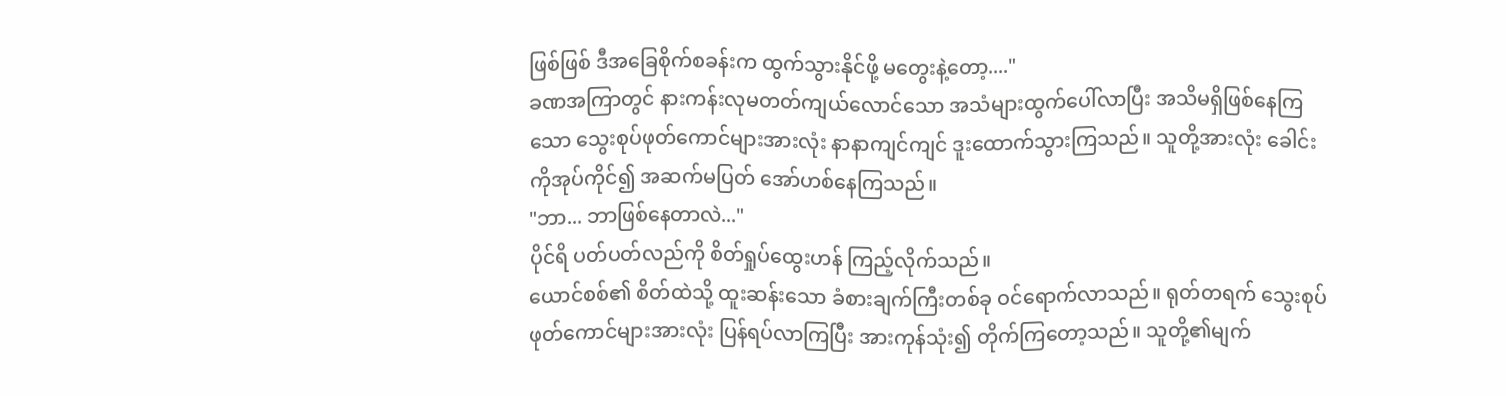ဖြစ်ဖြစ် ဒီအခြေစိုက်စခန်းက ထွက်သွားနိုင်ဖို့ မတွေးနဲ့တော့...."
ခဏအကြာတွင် နားကန်းလုမတတ်ကျယ်လောင်သော အသံများထွက်ပေါ်လာပြီး အသိမရှိဖြစ်နေကြသော သွေးစုပ်ဖုတ်ကောင်များအားလုံး နာနာကျင်ကျင် ဒူးထောက်သွားကြသည်။ သူတို့အားလုံး ခေါင်းကိုအုပ်ကိုင်၍ အဆက်မပြတ် အော်ဟစ်နေကြသည်။
"ဘာ... ဘာဖြစ်နေတာလဲ..."
ပိုင်ရိ ပတ်ပတ်လည်ကို စိတ်ရှုပ်ထွေးဟန် ကြည့်လိုက်သည်။
ယောင်စစ်၏ စိတ်ထဲသို့ ထူးဆန်းသော ခံစားချက်ကြီးတစ်ခု ဝင်ရောက်လာသည်။ ရုတ်တရက် သွေးစုပ်ဖုတ်ကောင်များအားလုံး ပြန်ရပ်လာကြပြီး အားကုန်သုံး၍ တိုက်ကြတော့သည်။ သူတို့၏မျက်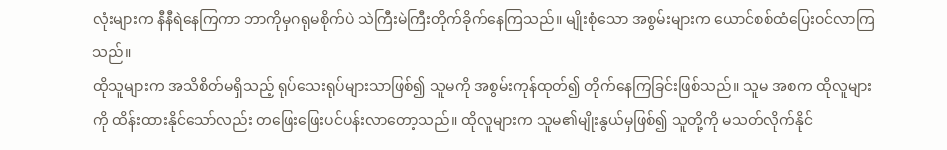လုံးများက နီနီရဲနေကြကာ ဘာကိုမှဂရုမစိုက်ပဲ သဲကြီးမဲကြီးတိုက်ခိုက်နေကြသည်။ မျိုးစုံသော အစွမ်းများက ယောင်စစ်ထံပြေးဝင်လာကြသည်။
ထိုသူများက အသိစိတ်မရှိသည့် ရုပ်သေးရုပ်များသာဖြစ်၍ သူမကို အစွမ်းကုန်ထုတ်၍ တိုက်နေကြခြင်းဖြစ်သည်။ သူမ အစက ထိုလူများကို ထိန်းထားနိုင်သော်လည်း တဖြေးဖြေးပင်ပန်းလာတော့သည်။ ထိုလူများက သူမ၏မျိုးနွယ်မှဖြစ်၍ သူတို့ကို မသတ်လိုက်နိုင်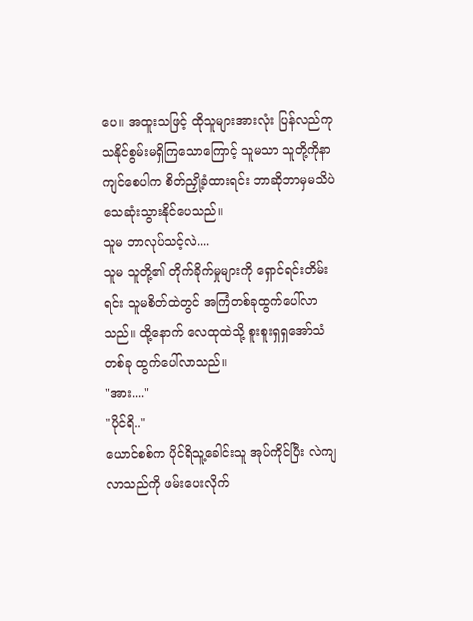ပေ။ အထူးသဖြင့် ထိုသူများအားလုံး ပြန်လည်ကုသနိုင်စွမ်းမရှိကြသောကြောင့် သူမသာ သူတို့ကိုနာကျင်စေပါက စိတ်ညှို့ခံထားရင်း ဘာဆိုဘာမှမသိပဲ သေဆုံးသွားနိုင်ပေသည်။
သူမ ဘာလုပ်သင့်လဲ....
သူမ သူတို့၏ တိုက်ခိုက်မှုများကို ရှောင်ရင်းတိမ်းရင်း သူမစိတ်ထဲတွင် အကြံတစ်ခုထွက်ပေါ်လာသည်။ ထို့နောက် လေထုထဲသို့ စူးစူးရှရှအော်သံတစ်ခု ထွက်ပေါ်လာသည်။
"အား...."
"ပိုင်ရိ.."
ယောင်စစ်က ပိုင်ရိသူ့ခေါင်းသူ အုပ်ကိုင်ပြီး လဲကျလာသည်ကို ဖမ်းပေးလိုက်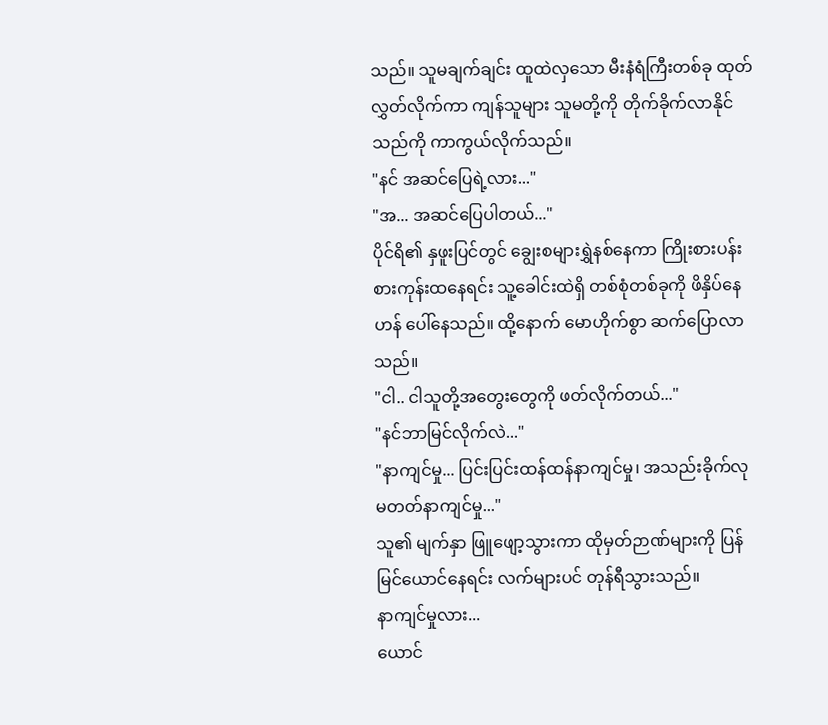သည်။ သူမချက်ချင်း ထူထဲလှသော မီးနံရံကြီးတစ်ခု ထုတ်လွှတ်လိုက်ကာ ကျန်သူများ သူမတို့ကို တိုက်ခိုက်လာနိုင်သည်ကို ကာကွယ်လိုက်သည်။
"နင် အဆင်ပြေရဲ့လား..."
"အ... အဆင်ပြေပါတယ်..."
ပိုင်ရိ၏ နှဖူးပြင်တွင် ချွေးစများရွှဲနစ်နေကာ ကြိုးစားပန်းစားကုန်းထနေရင်း သူ့ခေါင်းထဲရှိ တစ်စုံတစ်ခုကို ဖိနှိပ်နေဟန် ပေါ်နေသည်။ ထို့နောက် မောဟိုက်စွာ ဆက်ပြောလာသည်။
"ငါ.. ငါသူတို့အတွေးတွေကို ဖတ်လိုက်တယ်..."
"နင်ဘာမြင်လိုက်လဲ..."
"နာကျင်မှု... ပြင်းပြင်းထန်ထန်နာကျင်မှု၊ အသည်းခိုက်လုမတတ်နာကျင်မှု..."
သူ၏ မျက်နှာ ဖြူဖျော့သွားကာ ထိုမှတ်ဉာဏ်များကို ပြန်မြင်ယောင်နေရင်း လက်များပင် တုန်ရီသွားသည်။
နာကျင်မှုလား...
ယောင်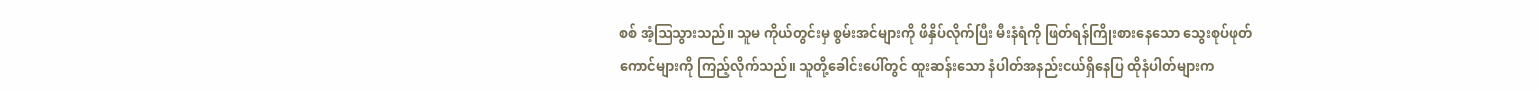စစ် အံ့ဩသွားသည်။ သူမ ကိုယ်တွင်းမှ စွမ်းအင်များကို ဖိနှိပ်လိုက်ပြီး မီးနံရံကို ဖြတ်ရန်ကြိုးစားနေသော သွေးစုပ်ဖုတ်ကောင်များကို ကြည့်လိုက်သည်။ သူတို့ခေါင်းပေါ်တွင် ထူးဆန်းသော နံပါတ်အနည်းငယ်ရှိနေပြ ထိုနံပါတ်များက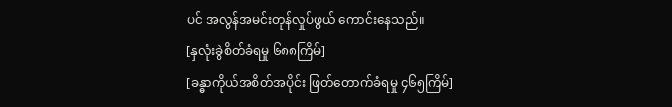ပင် အလွန်အမင်းတုန်လှုပ်ဖွယ် ကောင်းနေသည်။
[နှလုံးခွဲစိတ်ခံရမှု ၆၈၈ကြိမ်]
[ခန္ဓာကိုယ်အစိတ်အပိုင်း ဖြတ်တောက်ခံရမှု ၄၆၅ကြိမ်]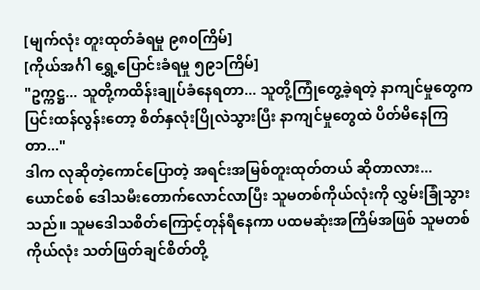[မျက်လုံး တူးထုတ်ခံရမှု ၉၈၀ကြိမ်]
[ကိုယ်အင်္ဂါ ရွှေ့ပြောင်းခံရမှု ၅၉၁ကြိမ်]
"ဥက္ကဋ္ဌ... သူတို့ကထိန်းချုပ်ခံနေရတာ... သူတို့ကြုံတွေ့ခဲ့ရတဲ့ နာကျင်မှုတွေက ပြင်းထန်လွန်းတော့ စိတ်နှလုံးပြိုလဲသွားပြီး နာကျင်မှုတွေထဲ ပိတ်မိနေကြတာ..."
ဒါက လုဆိုတဲ့ကောင်ပြောတဲ့ အရင်းအမြစ်တူးထုတ်တယ် ဆိုတာလား...
ယောင်စစ် ဒေါသမီးတောက်လောင်လာပြီး သူမတစ်ကိုယ်လုံးကို လွှမ်းခြုံသွားသည်။ သူမဒေါသစိတ်ကြောင့်တုန်ရီနေကာ ပထမဆုံးအကြိမ်အဖြစ် သူမတစ်ကိုယ်လုံး သတ်ဖြတ်ချင်စိတ်တို့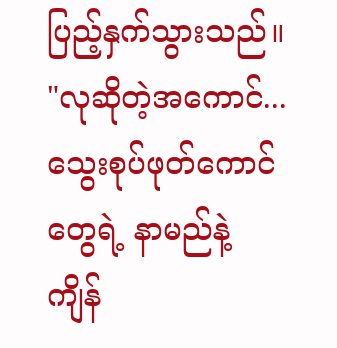ပြည့်နှက်သွားသည်။
"လုဆိုတဲ့အကောင်... သွေးစုပ်ဖုတ်ကောင်တွေရဲ့ နာမည်နဲ့ ကျိန်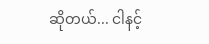ဆိုတယ်... ငါနင့်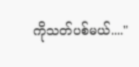ကိုသတ်ပစ်မယ်...."